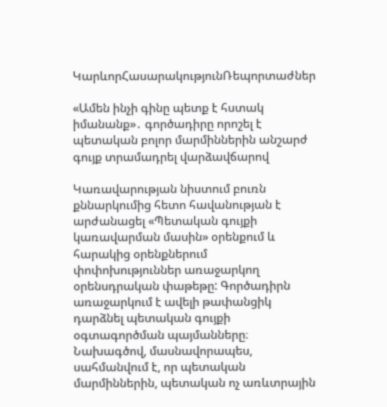ԿարևորՀասարակությունՌեպորտաժներ

«Ամեն ինչի գինը պետք է հստակ իմանանք»․ գործադիրը որոշել է պետական բոլոր մարմիններին անշարժ գույք տրամադրել վարձավճարով

Կառավարության նիստում բուռն քննարկումից հետո հավանության է արժանացել «Պետական գույքի կառավարման մասին» օրենքում և հարակից օրենքներում փոփոխություններ առաջարկող օրենսդրական փաթեթը: Գործադիրն առաջարկում է ավելի թափանցիկ դարձնել պետական գույքի օգտագործման պայմանները։ Նախագծով, մասնավորապես, սահմանվում է, որ պետական մարմիններին, պետական ոչ առևտրային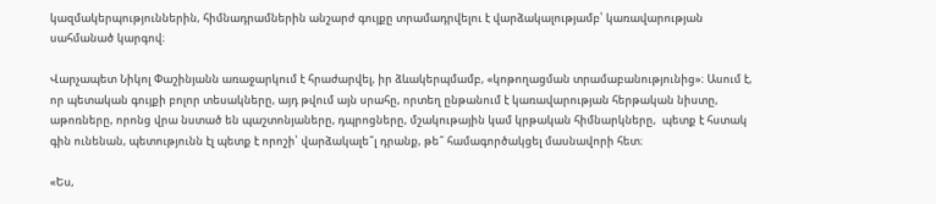կազմակերպություններին, հիմնադրամներին անշարժ գույքը տրամադրվելու է վարձակալությամբ՝ կառավարության սահմանած կարգով։

Վարչապետ Նիկոլ Փաշինյանն առաջարկում է հրաժարվել, իր ձևակերպմամբ, «կոթողացման տրամաբանությունից»։ Ասում է, որ պետական գույքի բոլոր տեսակները, այդ թվում այն սրահը, որտեղ ընթանում է կառավարության հերթական նիստը, աթոռները, որոնց վրա նստած են պաշտոնյաները, դպրոցները, մշակութային կամ կրթական հիմնարկները,  պետք է հստակ գին ունենան, պետությունն էլ պետք է որոշի՝ վարձակալե՞լ դրանք, թե՞ համագործակցել մասնավորի հետ։

«Ես,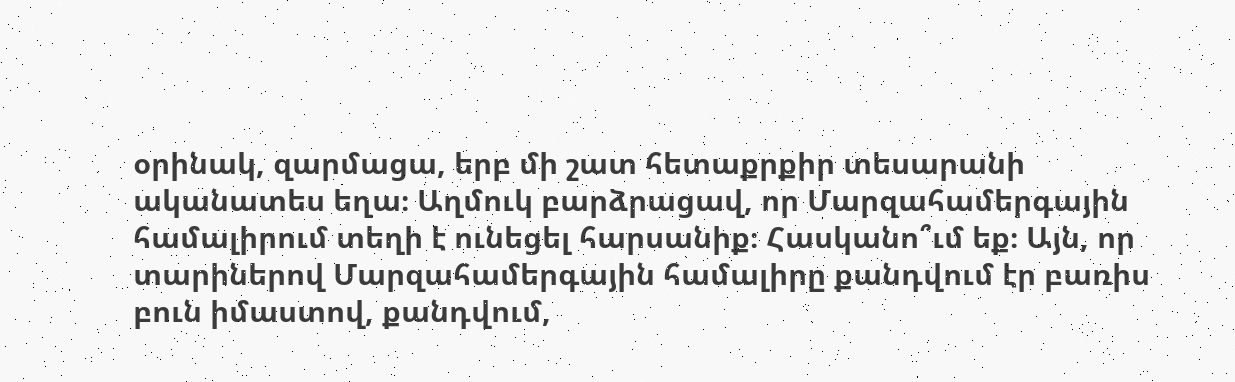օրինակ, զարմացա, երբ մի շատ հետաքրքիր տեսարանի ականատես եղա։ Աղմուկ բարձրացավ, որ Մարզահամերգային համալիրում տեղի է ունեցել հարսանիք։ Հասկանո՞ւմ եք։ Այն, որ տարիներով Մարզահամերգային համալիրը քանդվում էր բառիս բուն իմաստով, քանդվում,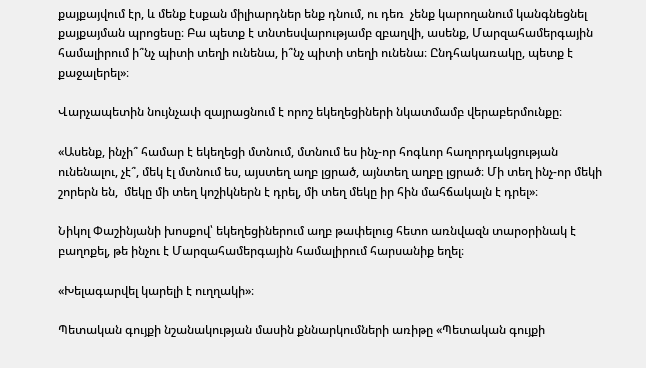քայքայվում էր, և մենք էսքան միլիարդներ ենք դնում, ու դեռ  չենք կարողանում կանգնեցնել քայքայման պրոցեսը։ Բա պետք է տնտեսվարությամբ զբաղվի, ասենք, Մարզահամերգային համալիրում ի՞նչ պիտի տեղի ունենա, ի՞նչ պիտի տեղի ունենա։ Ընդհակառակը, պետք է քաջալերել»։

Վարչապետին նույնչափ զայրացնում է որոշ եկեղեցիների նկատմամբ վերաբերմունքը։

«Ասենք, ինչի՞ համար է եկեղեցի մտնում, մտնում ես ինչ-որ հոգևոր հաղորդակցության ունենալու, չէ՞, մեկ էլ մտնում ես, այստեղ աղբ լցրած, այնտեղ աղբը լցրած։ Մի տեղ ինչ-որ մեկի շորերն են,  մեկը մի տեղ կոշիկներն է դրել, մի տեղ մեկը իր հին մահճակալն է դրել»։

Նիկոլ Փաշինյանի խոսքով՝ եկեղեցիներում աղբ թափելուց հետո առնվազն տարօրինակ է բաղոքել, թե ինչու է Մարզահամերգային համալիրում հարսանիք եղել։

«Խելագարվել կարելի է ուղղակի»։

Պետական գույքի նշանակության մասին քննարկումների առիթը «Պետական գույքի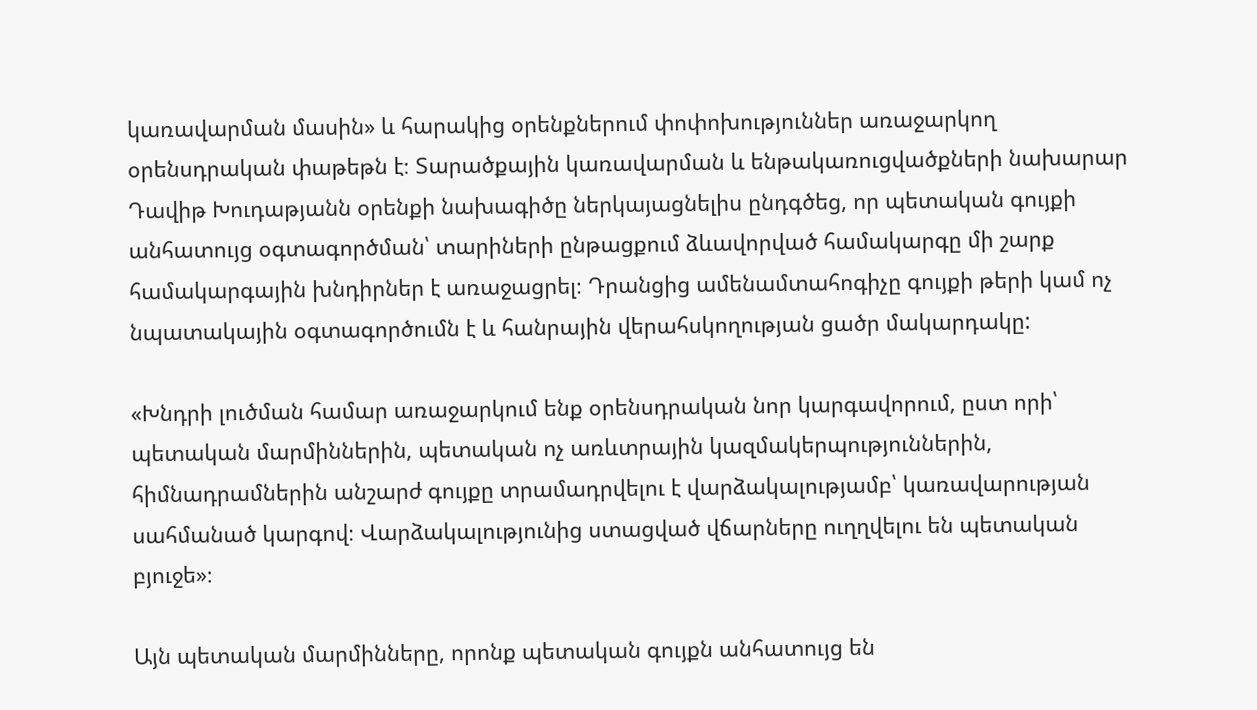կառավարման մասին» և հարակից օրենքներում փոփոխություններ առաջարկող օրենսդրական փաթեթն է։ Տարածքային կառավարման և ենթակառուցվածքների նախարար Դավիթ Խուդաթյանն օրենքի նախագիծը ներկայացնելիս ընդգծեց, որ պետական գույքի անհատույց օգտագործման՝ տարիների ընթացքում ձևավորված համակարգը մի շարք համակարգային խնդիրներ է առաջացրել։ Դրանցից ամենամտահոգիչը գույքի թերի կամ ոչ նպատակային օգտագործումն է և հանրային վերահսկողության ցածր մակարդակը:

«Խնդրի լուծման համար առաջարկում ենք օրենսդրական նոր կարգավորում, ըստ որի՝ պետական մարմիններին, պետական ոչ առևտրային կազմակերպություններին, հիմնադրամներին անշարժ գույքը տրամադրվելու է վարձակալությամբ՝ կառավարության սահմանած կարգով։ Վարձակալությունից ստացված վճարները ուղղվելու են պետական բյուջե»։

Այն պետական մարմինները, որոնք պետական գույքն անհատույց են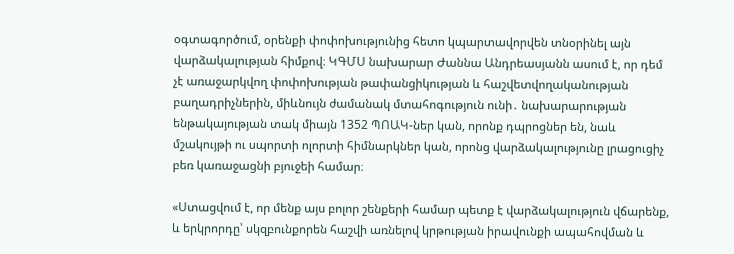օգտագործում, օրենքի փոփոխությունից հետո կպարտավորվեն տնօրինել այն վարձակալության հիմքով։ ԿԳՄՍ նախարար Ժաննա Անդրեասյանն ասում է, որ դեմ չէ առաջարկվող փոփոխության թափանցիկության և հաշվետվողականության բաղադրիչներին, միևնույն ժամանակ մտահոգություն ունի․ նախարարության ենթակայության տակ միայն 1352 ՊՈԱԿ-ներ կան, որոնք դպրոցներ են, նաև մշակույթի ու սպորտի ոլորտի հիմնարկներ կան, որոնց վարձակալությունը լրացուցիչ բեռ կառաջացնի բյուջեի համար։

«Ստացվում է, որ մենք այս բոլոր շենքերի համար պետք է վարձակալություն վճարենք, և երկրորդը՝ սկզբունքորեն հաշվի առնելով կրթության իրավունքի ապահովման և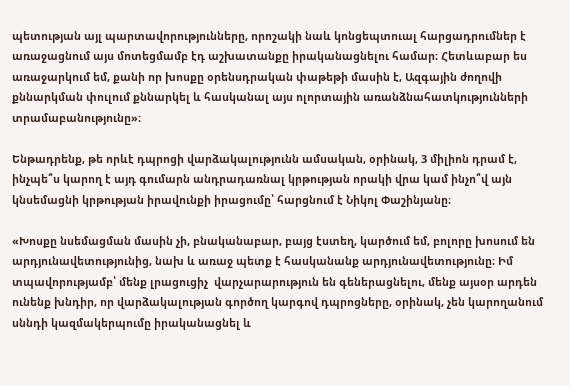պետության այլ պարտավորությունները, որոշակի նաև կոնցեպտուալ հարցադրումներ է առաջացնում այս մոտեցմամբ էդ աշխատանքը իրականացնելու համար։ Հետևաբար ես առաջարկում եմ, քանի որ խոսքը օրենսդրական փաթեթի մասին է, Ազգային ժողովի քննարկման փուլում քննարկել և հասկանալ այս ոլորտային առանձնահատկությունների տրամաբանությունը»։

Ենթադրենք, թե որևէ դպրոցի վարձակալությունն ամսական, օրինակ, 3 միլիոն դրամ է, ինչպե՞ս կարող է այդ գումարն անդրադառնալ կրթության որակի վրա կամ ինչո՞վ այն կնսեմացնի կրթության իրավունքի իրացումը՝ հարցնում է Նիկոլ Փաշինյանը։

«Խոսքը նսեմացման մասին չի, բնականաբար, բայց էստեղ, կարծում եմ, բոլորը խոսում են արդյունավետությունից, նախ և առաջ պետք է հասկանանք արդյունավետությունը։ Իմ տպավորությամբ՝ մենք լրացուցիչ  վարչարարություն են գեներացնելու, մենք այսօր արդեն ունենք խնդիր, որ վարձակալության գործող կարգով դպրոցները, օրինակ, չեն կարողանում սննդի կազմակերպումը իրականացնել և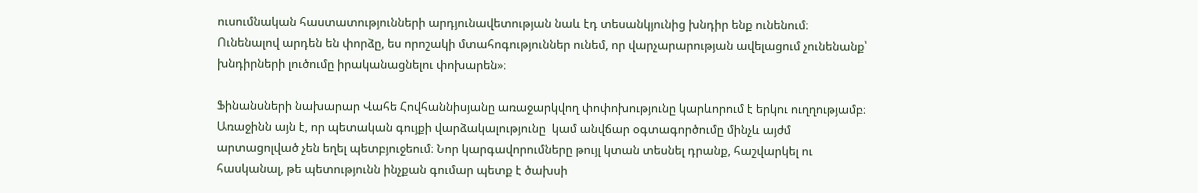ուսումնական հաստատությունների արդյունավետության նաև էդ տեսանկյունից խնդիր ենք ունենում։ Ունենալով արդեն են փորձը, ես որոշակի մտահոգություններ ունեմ, որ վարչարարության ավելացում չունենանք՝ խնդիրների լուծումը իրականացնելու փոխարեն»։

Ֆինանսների նախարար Վահե Հովհաննիսյանը առաջարկվող փոփոխությունը կարևորում է երկու ուղղությամբ։ Առաջինն այն է, որ պետական գույքի վարձակալությունը  կամ անվճար օգտագործումը մինչև այժմ արտացոլված չեն եղել պետբյուջեում։ Նոր կարգավորումները թույլ կտան տեսնել դրանք, հաշվարկել ու հասկանալ, թե պետությունն ինչքան գումար պետք է ծախսի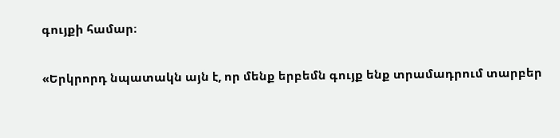գույքի համար։

«Երկրորդ նպատակն այն է, որ մենք երբեմն գույք ենք տրամադրում տարբեր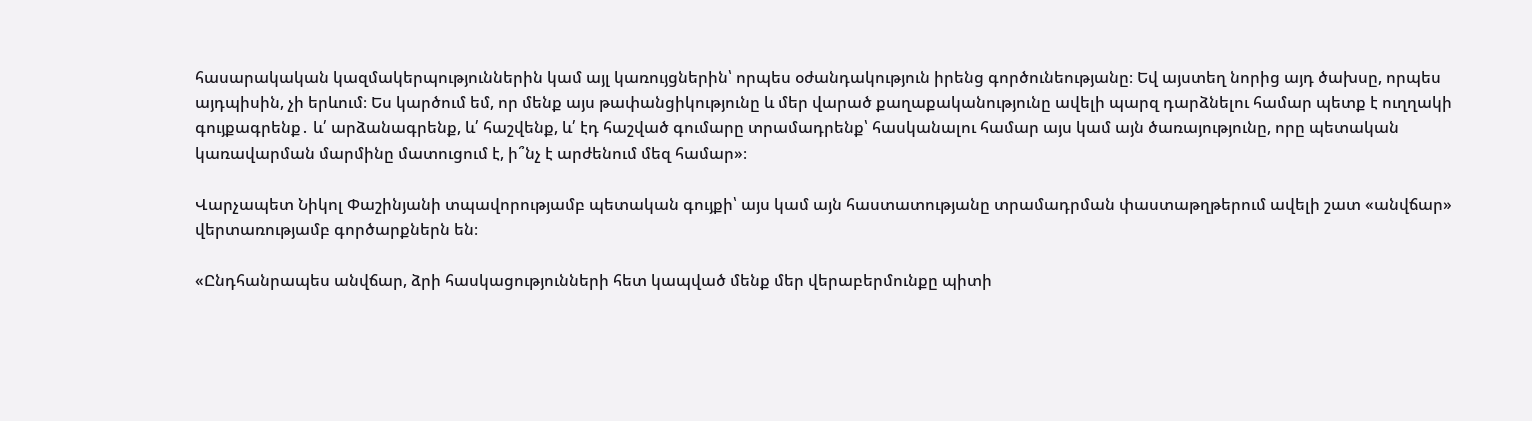հասարակական կազմակերպություններին կամ այլ կառույցներին՝ որպես օժանդակություն իրենց գործունեությանը։ Եվ այստեղ նորից այդ ծախսը, որպես այդպիսին, չի երևում։ Ես կարծում եմ, որ մենք այս թափանցիկությունը և մեր վարած քաղաքականությունը ավելի պարզ դարձնելու համար պետք է ուղղակի գույքագրենք․ և՛ արձանագրենք, և՛ հաշվենք, և՛ էդ հաշված գումարը տրամադրենք՝ հասկանալու համար այս կամ այն ծառայությունը, որը պետական կառավարման մարմինը մատուցում է, ի՞նչ է արժենում մեզ համար»։

Վարչապետ Նիկոլ Փաշինյանի տպավորությամբ պետական գույքի՝ այս կամ այն հաստատությանը տրամադրման փաստաթղթերում ավելի շատ «անվճար» վերտառությամբ գործարքներն են։

«Ընդհանրապես անվճար, ձրի հասկացությունների հետ կապված մենք մեր վերաբերմունքը պիտի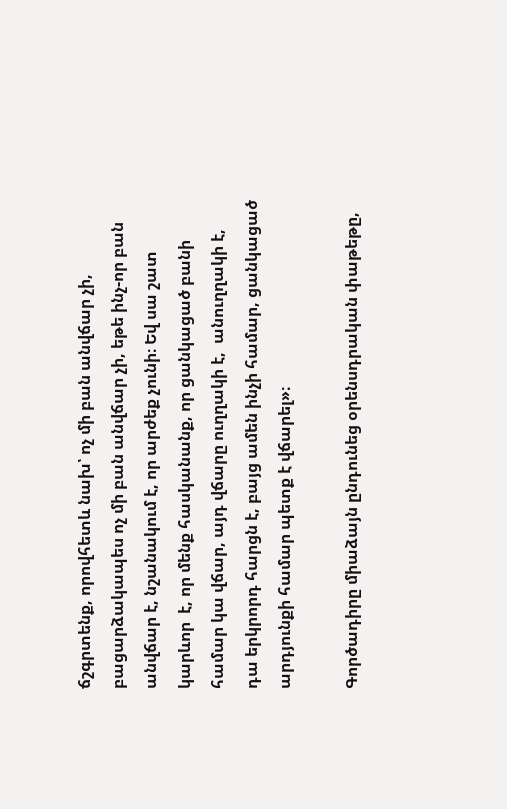ճշգրտենք, որովհետև նախ՝ ոչ մի բան անվճար չի, բացարձակապես ոչ մի բան անվճար չի, եթե ինչ-որ բան անվճար է, նշանակում է, որ արժեք չունի։ Եվ սա շատ կարևոր  է, որ մենք հասկանանք, որ ցանկացած բանի համար կա վճար, այդ վճարը ուղղակի է,  անուղղակի է, դա երկրորդ հարցն է, բայց ամեն ինչի համար, ցանկացած արդյունքի համար պետք է վճարել»։

Գործադիրը միաձայն ընդունեց օրենսդրական փաթեթը,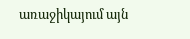առաջիկայում այն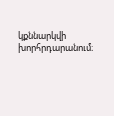կքննարկվի խորհրդարանում։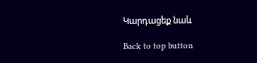Կարդացեք նաև

Back to top button